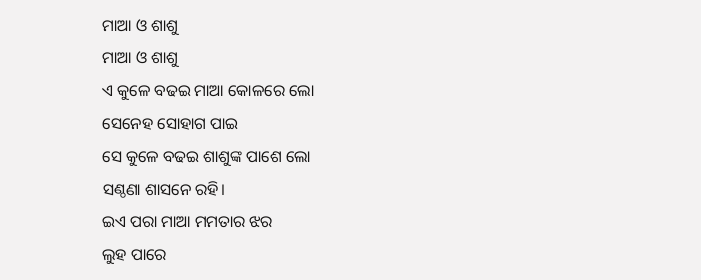ମାଆ ଓ ଶାଶୁ
ମାଆ ଓ ଶାଶୁ
ଏ କୁଳେ ବଢଇ ମାଆ କୋଳରେ ଲୋ
ସେନେହ ସୋହାଗ ପାଇ
ସେ କୁଳେ ବଢଇ ଶାଶୁଙ୍କ ପାଶେ ଲୋ
ସଣ୍ଠଣା ଶାସନେ ରହି।
ଇଏ ପରା ମାଆ ମମତାର ଝର
ଲୁହ ପାରେ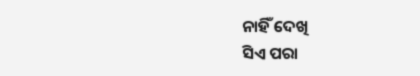ନାହିଁ ଦେଖି
ସିଏ ପରା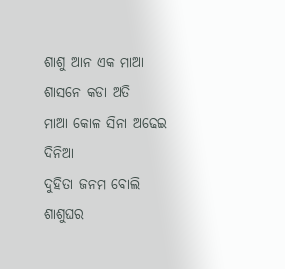ଶାଶୁ ଆନ ଏକ ମାଆ
ଶାସନେ କଡା ଅତି
ମାଆ କୋଳ ସିନା ଅଢେଇ ଦିନିଆ
ଦୁହିତା ଜନମ ବୋଲି
ଶାଶୁଘର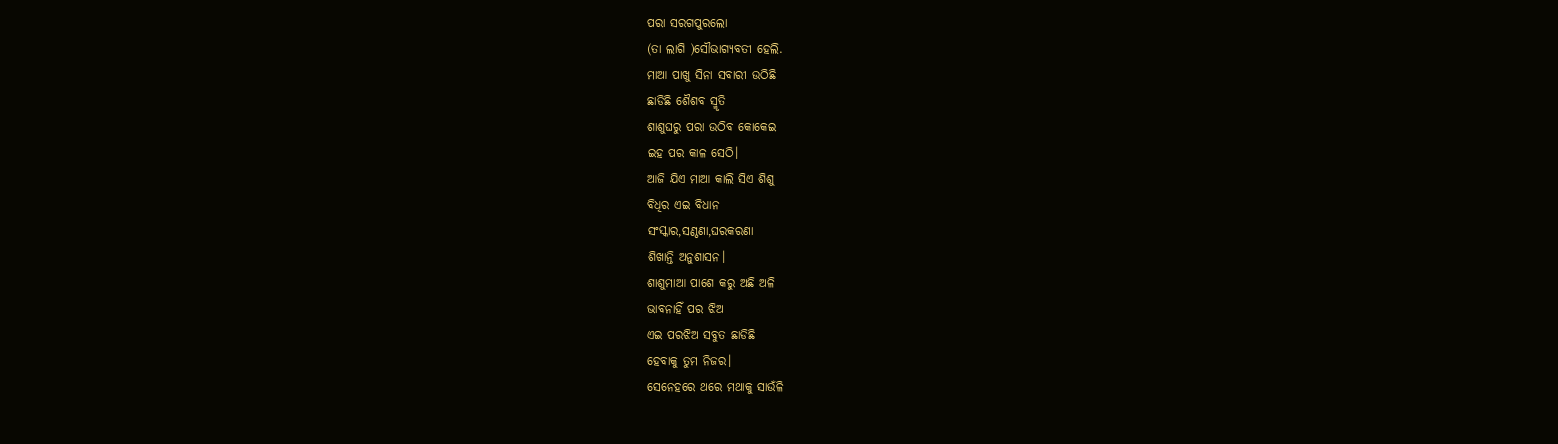ପରା ସରଗପୁରଲୋ
(ତା ଲାଗି )ସୌଭାଗ୍ୟବତୀ ହେଲି.
ମାଆ ପାଖୁ ସିନା ସବାରୀ ଉଠିଛି
ଛାଡିଛି ଶୈଶବ ସ୍ମୃତି
ଶାଶୁଘରୁ ପରା ଉଠିବ କୋକେଇ
ଇହ ପର କାଳ ସେଠି।
ଆଜି ଯିଏ ମାଆ କାଲି ସିଏ ଶିଶୁ
ବିଧିର ଏଇ ବିଧାନ
ସଂସ୍କାର,ସଣ୍ଠଣା,ଘରକରଣା
ଶିଖାନ୍ତି ଅନୁଶାସନ।
ଶାଶୁମାଆ ପାଶେ କରୁ ଅଛି ଅଳି
ଭାବନାହିଁ ପର ଝିଅ
ଏଇ ପରଝିଅ ସବୁତ ଛାଡିଛି
ହେବାକୁ ତୁମ ନିଜର।
ସେନେହରେ ଥରେ ମଥାକୁ ସାଉଁଳି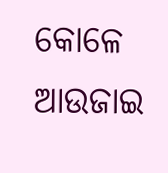କୋଳେ ଆଉଜାଇ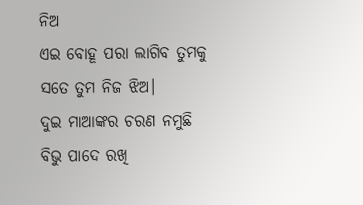ନିଅ
ଏଇ ବୋହୂ ପରା ଲାଗିବ ତୁମକୁ
ସତେ ତୁମ ନିଜ ଝିଅ।
ଦୁଇ ମାଆଙ୍କର ଚରଣ ନମୁଛି
ବିଭୁ ପାଦେ ରଖି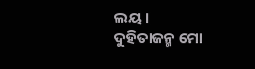ଲୟ।
ଦୁହିତାଜନ୍ମ ମୋ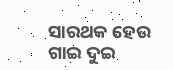ସାରଥକ ହେଉ
ଗାଇ ଦୁଇ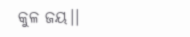କୁଳ ଜୟ।।